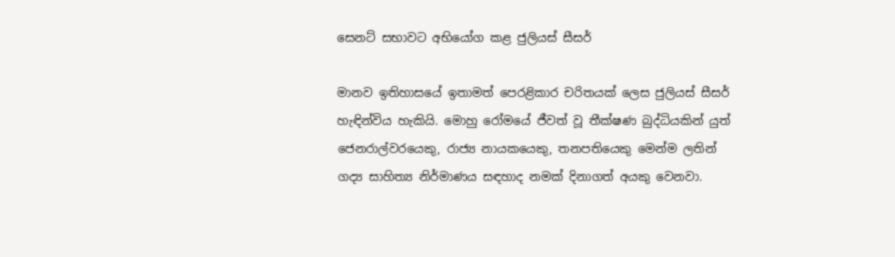සෙනට් සභාවට අභියෝග කළ ජුලියස් සීසර්

මානව ඉතිහාසයේ ඉතාමත් පෙරළිකාර චරිතයක් ලෙස ජුලියස් සීසර් හැඳින්විය හැකියි. මොහු රෝමයේ ජීවත් වූ තීක්ෂණ බුද්ධියකින් යුත් ජෙනරාල්වරයෙකු, රාජ්‍ය නායකයෙකු, තනපතියෙකු මෙන්ම ලතින් ගද්‍ය සාහිත්‍ය නිර්මාණය සඳහාද නමක් දිනාගත් අයකු වෙනවා.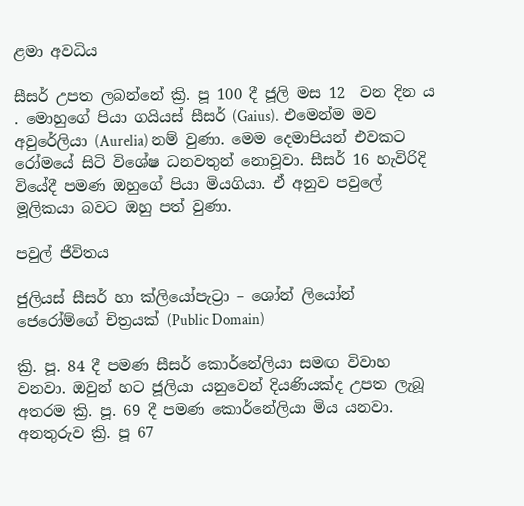ළමා අවධිය

සීසර් උපත ලබන්නේ ක්‍රි. පූ 100 දී ජූලි මස 12  වන දින ය . මොහුගේ පියා ගයියස් සීසර් (Gaius).  එමෙන්ම මව අවුරේලියා (Aurelia) නම් වුණා. මෙම දෙමාපියන් එවකට රෝමයේ සිටි විශේෂ ධනවතුන් නොවූවා. සීසර් 16 හැවිරිදි වියේදී පමණ ඔහුගේ පියා මියගියා. ඒ අනුව පවුලේ මූලිකයා බවට ඔහු පත් වුණා.

පවුල් ජීවිතය

ජුලියස් සීසර් හා ක්ලියෝපැට්‍රා – ශෝන් ලියෝන් ජෙරෝම්ගේ චිත්‍රයක් (Public Domain)

ක්‍රි. පූ. 84 දී පමණ සීසර් කොර්නේලියා සමඟ විවාහ වනවා. ඔවුන් හට ජූලියා යනුවෙන් දියණියක්ද උපත ලැබූ අතරම ක්‍රි. පූ. 69 දී පමණ කොර්නේලියා මිය යනවා. අනතුරුව ක්‍රි. පූ 67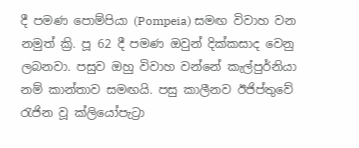දී පමණ පොම්පියා (Pompeia) සමඟ විවාහ වන නමුත් ක්‍රි. පූ 62 දී පමණ ඔවුන් දික්කසාද වෙනු ලබනවා. පසුව ඔහු විවාහ වන්නේ කැල්පුර්නියා නම් කාන්තාව සමඟයි. පසු කාලීනව ඊජිප්තුවේ රැජින වූ ක්ලියෝපැට්‍රා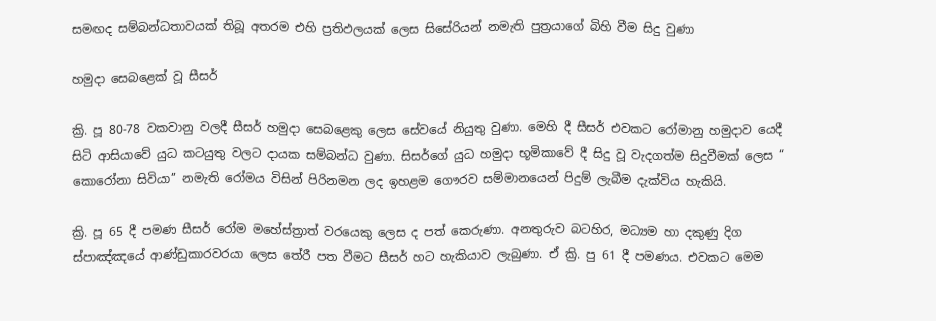සමඟද සම්බන්ධතාවයක් තිබූ අතරම එහි ප්‍රතිඵලයක් ලෙස සිසේරියන් නමැති පුත්‍රයාගේ බිහි වීම සිදු වුණා

හමුදා සෙබළෙක් වූ සීසර්

ක්‍රි. පූ 80-78 වකවානු වලදී සීසර් හමුදා සෙබළෙකු ලෙස සේවයේ නියුතු වුණා. මෙහි දී සීසර් එවකට රෝමානු හමුදාව යෙදී සිටි ආසියාවේ යුධ කටයුතු වලට දායක සම්බන්ධ වුණා. සිසර්ගේ යුධ හමුදා භූමිකාවේ දී සිදු වූ වැදගත්ම සිදුවීමක් ලෙස “ කොරෝනා සිවියා’’ නමැති රෝමය විසින් පිරිනමන ලද ඉහළම ගෞරව සම්මානයෙන් පිදුම් ලැබීම දැක්විය හැකියි.

ක්‍රි. පූ 65 දී පමණ සීසර් රෝම මහේස්ත්‍රාත් වරයෙකු ලෙස ද පත් කෙරුණා. අනතුරුව බටහිර, මධ්‍යම හා දකුණු දිග ස්පාඤ්ඤයේ ආණ්ඩුකාරවරයා ලෙස තේරී පත වීමට සීසර් හට හැකියාව ලැබුණා. ඒ ක්‍රි. පු 61 දී පමණය. එවකට මෙම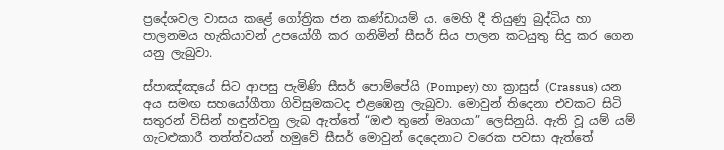ප්‍රදේශවල වාසය කළේ ගෝත්‍රික ජන කණ්ඩායම් ය. මෙහි දී තියුණු බුද්ධිය හා පාලනමය හැකියාවන් උපයෝගී කර ගනිමින් සීසර් සිය පාලන කටයුතු සිදු කර ගෙන යනු ලැබුවා.

ස්පාඤ්ඤයේ සිට ආපසු පැමිණි සීසර් පොම්පේයි (Pompey) හා ක්‍රාසුස් (Crassus) යන අය සමඟ සහයෝගීතා ගිවිසුමකටද එළඹෙනු ලැබුවා. මොවුන් තිදෙනා එවකට සිටි සතුරන් විසින් හඳුන්වනු ලැබ ඇත්තේ “ඔළු තුනේ මෘගයා” ලෙසිනුයි. ඇති වූ යම් යම් ගැටළුකාරී තත්ත්වයන් හමුවේ සීසර් මොවුන් දෙදෙනාට වරෙක පවසා ඇත්තේ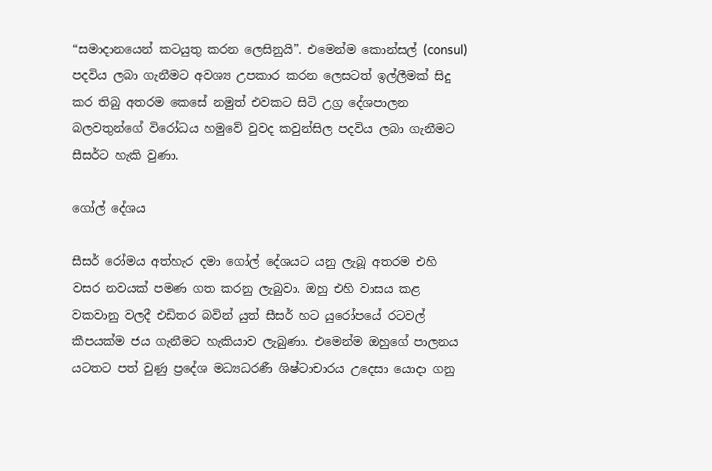“සමාදානයෙන් කටයුතු කරන ලෙසිනුයි”. එමෙන්ම කොන්සල් (consul) පදවිය ලබා ගැනීමට අවශ්‍ය උපකාර කරන ලෙසටත් ඉල්ලීමක් සිදු කර තිබු අතරම කෙසේ නමුත් එවකට සිටි උග්‍ර දේශපාලන බලවතුන්ගේ විරෝධය හමුවේ වුවද කවුන්සිල පදවිය ලබා ගැනීමට සීසර්ට හැකි වුණා.

ගෝල් දේශය

සීසර් රෝමය අත්හැර දමා ගෝල් දේශයට යනු ලැබූ අතරම එහි වසර නවයක් පමණ ගත කරනු ලැබුවා. ඔහු එහි වාසය කළ වකවානු වලදී එඩිතර බවින් යුත් සීසර් හට යුරෝපයේ රටවල් කීපයක්ම ජය ගැනීමට හැකියාව ලැබුණා. එමෙන්ම ඔහුගේ පාලනය යටතට පත් වුණු ප්‍රදේශ මධ්‍යධරණී ශිෂ්ටාචාරය උදෙසා යොදා ගනු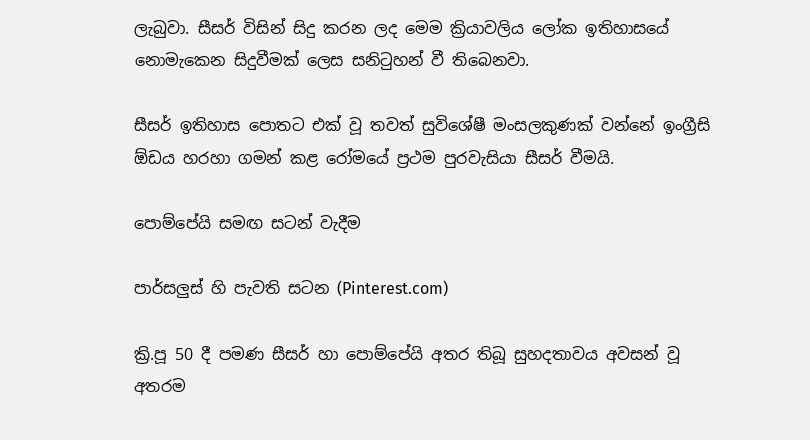ලැබුවා. සීසර් විසින් සිදු කරන ලද මෙම ක්‍රියාවලිය ලෝක ඉතිහාසයේ නොමැකෙන සිදුවීමක් ලෙස සනිටුහන් වී තිබෙනවා.

සීසර් ඉතිහාස පොතට එක් වූ තවත් සුවිශේෂී මංසලකුණක් වන්නේ ඉංග්‍රීසි ඕඩය හරහා ගමන් කළ රෝමයේ ප්‍රථම පුරවැසියා සීසර් වීමයි.

පොම්පේයි සමඟ සටන් වැදීම

පාර්සලුස් හි පැවති සටන (Pinterest.com)

ක්‍රි.පූ 50 දී පමණ සීසර් හා පොම්පේයි අතර තිබූ සුහදතාවය අවසන් වූ අතරම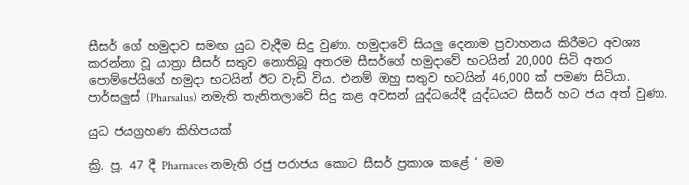සීසර් ගේ හමුදාව සමඟ යුධ වැදීම සිදු වුණා. හමුදාවේ සියලු දෙනාම ප්‍රවාහනය කිරීමට අවශ්‍ය කරන්නා වූ යාත්‍රා සීසර් සතුව නොතිබූ අතරම සීසර්ගේ හමුදාවේ භටයින් 20,000 සිටි අතර පොම්පේයිගේ හමුදා භටයින් ඊට වැඩි විය. එනම් ඔහු සතුව භටයින් 46,000 ක් පමණ සිටියා. පාර්සලුස් (Pharsalus) නමැති තැනිතලාවේ සිදු කළ අවසන් යුද්ධයේදී යුද්ධයට සීසර් හට ජය අත් වුණා.

යුධ ජයග්‍රහණ කිහිපයක්

ක්‍රි. පූ. 47 දී Pharnaces නමැති රජු පරාජය කොට සීසර් ප්‍රකාශ කළේ ‘ මම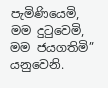පැමිණියෙමි, මම දුටුවෙමි, මම ජයගතිමි” යනුවෙනි.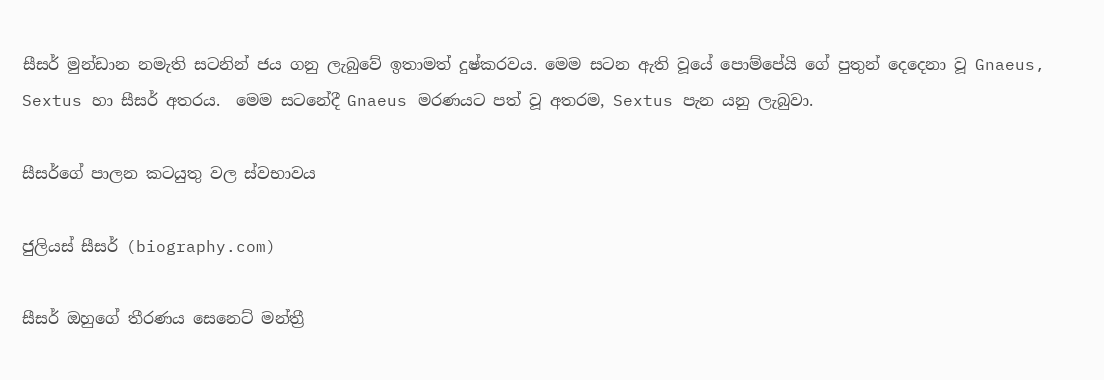සීසර් මුන්ඩාන නමැති සටනින් ජය ගනු ලැබුවේ ඉතාමත් දුෂ්කරවය. මෙම සටන ඇති වූයේ පොම්පේයි ගේ පුතුන් දෙදෙනා වූ Gnaeus, Sextus හා සීසර් අතරය.  මෙම සටනේදී Gnaeus මරණයට පත් වූ අතරම, Sextus පැන යනු ලැබුවා.

සීසර්ගේ පාලන කටයුතු වල ස්වභාවය

ජුලියස් සීසර් (biography.com)

සීසර් ඔහුගේ තීරණය සෙනෙට් මන්ත්‍රී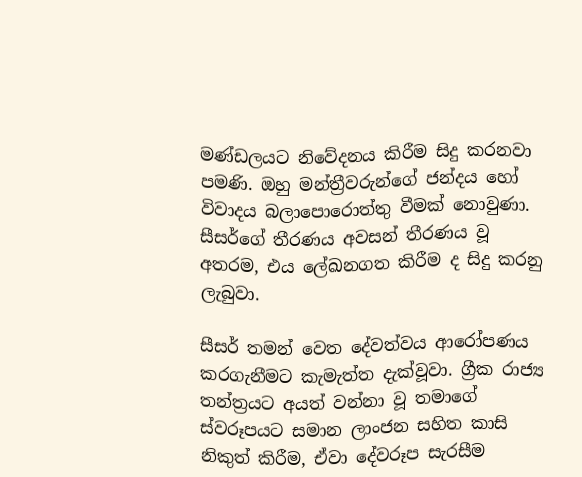මණ්ඩලයට නිවේදනය කිරීම සිදු කරනවා පමණි. ඔහු මන්ත්‍රීවරුන්ගේ ජන්දය හෝ විවාදය බලාපොරොත්තු වීමක් නොවුණා. සීසර්ගේ තීරණය අවසන් තීරණය වූ අතරම, එය ලේඛනගත කිරීම ද සිදු කරනු ලැබුවා.

සීසර් තමන් වෙත දේවත්වය ආරෝපණය කරගැනීමට කැමැත්ත දැක්වූවා. ග්‍රීක රාජ්‍ය තන්ත්‍රයට අයත් වන්නා වූ තමාගේ ස්වරූපයට සමාන ලාංජන සහිත කාසි නිකුත් කිරීම, ඒවා දේවරූප සැරසීම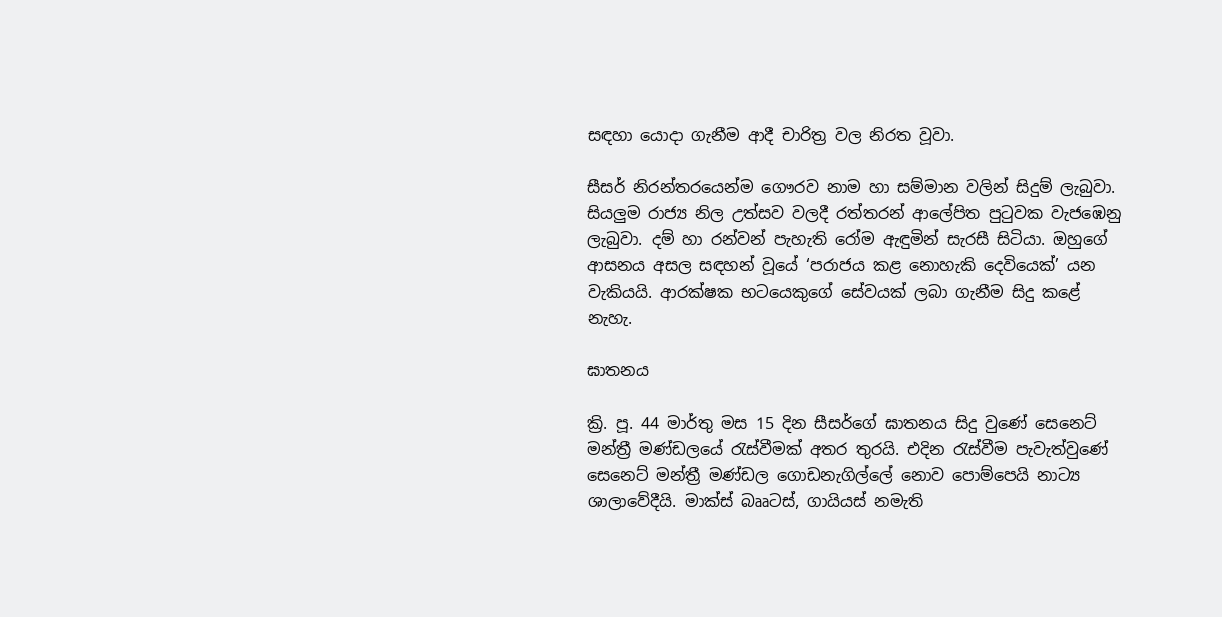සඳහා යොදා ගැනීම ආදී චාරිත්‍ර වල නිරත වූවා.

සීසර් නිරන්තරයෙන්ම ගෞරව නාම හා සම්මාන වලින් සිදුම් ලැබුවා. සියලුම රාජ්‍ය නිල උත්සව වලදී රත්තරන් ආලේපිත පුටුවක වැජඹෙනු ලැබුවා. දම් හා රන්වන් පැහැති රෝම ඇඳුමින් සැරසී සිටියා. ඔහුගේ ආසනය අසල සඳහන් වූයේ ‘පරාජය කළ නොහැකි දෙවියෙක්’ යන වැකියයි. ආරක්ෂක භටයෙකුගේ සේවයක් ලබා ගැනීම සිදු කළේ නැහැ.

ඝාතනය

ක්‍රි. පූ. 44 මාර්තු මස 15 දින සීසර්ගේ ඝාතනය සිදු වුණේ සෙනෙට් මන්ත්‍රී මණ්ඩලයේ රැස්වීමක් අතර තුරයි. එදින රැස්වීම පැවැත්වුණේ සෙනෙට් මන්ත්‍රී මණ්ඩල ගොඩනැගිල්ලේ නොව පොම්පෙයි නාට්‍ය ශාලාවේදීයි. මාක්ස් බෲටස්, ගායියස් නමැති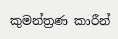කුමන්ත්‍රණ කාරීන්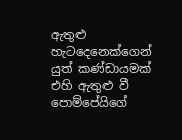ඇතුළු හැටදෙනෙක්ගෙන් යුත් කණ්ඩායමක් එහි ඇතුළු වී පොම්පේයිගේ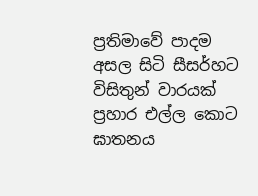ප්‍රතිමාවේ පාදම අසල සිටි සීසර්හට විසිතුන් වාරයක් ප්‍රහාර එල්ල කොට ඝාතනය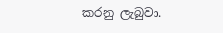කරනු ලැබුවා.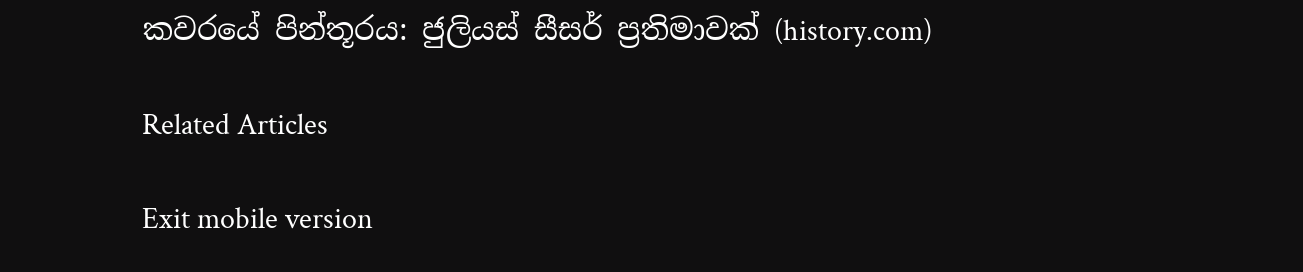කවරයේ පින්තූරය: ජුලියස් සීසර් ප්‍රතිමාවක් (history.com)

Related Articles

Exit mobile version